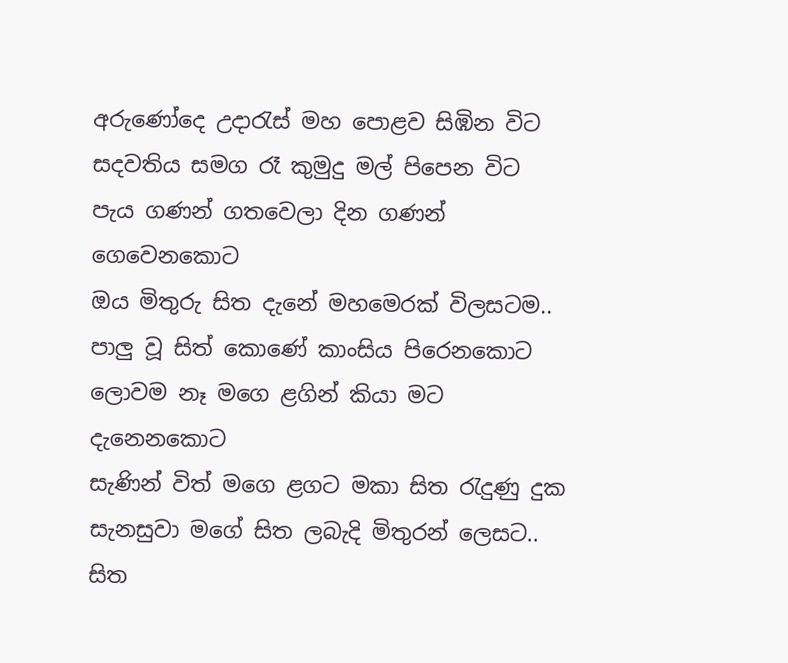අරුණෝදෙ උදාරැස් මහ පොළව සිඹින විට
සදවතිය සමග රෑ කුමුදු මල් පිපෙන විට
පැය ගණන් ගතවෙලා දින ගණන් ගෙවෙනකොට
ඔය මිතුරු සිත දැනේ මහමෙරක් විලසටම..
පාලු වූ සිත් කොණේ කාංසිය පිරෙනකොට
ලොවම නෑ මගෙ ළගින් කියා මට දැනෙනකොට
සැණින් විත් මගෙ ළගට මකා සිත රැදුණු දුක
සැනසුවා මගේ සිත ලබැදි මිතුරන් ලෙසට..
සිත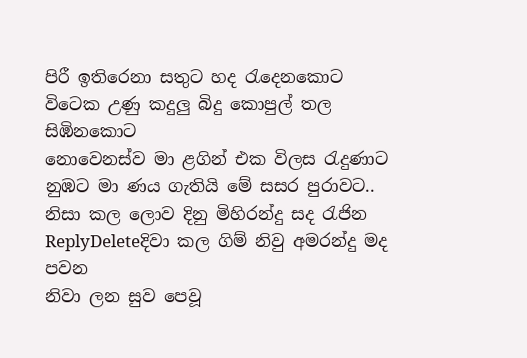පිරී ඉතිරෙනා සතුට හද රැදෙනකොට
විටෙක උණු කදුලු බිදු කොපුල් තල සිඹිනකොට
නොවෙනස්ව මා ළගින් එක විලස රැදුණාට
නුඹට මා ණය ගැතියි මේ සසර පුරාවට..
නිසා කල ලොව දිනු මිහිරන්දු සද රැජින
ReplyDeleteදිවා කල ගිම් නිවු අමරන්දු මද පවන
නිවා ලන සුව පෙවූ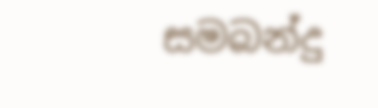සමබන්දු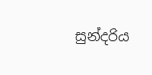සුන්දරිය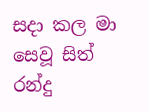සදා කල මා සෙවූ සිත් රන්දු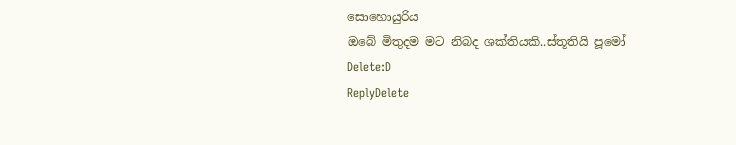සොහොයුරිය
ඔබේ මිතුදම මට නිබද ශක්තියකි..ස්තූතියි පූමෝ
Delete:D
ReplyDelete